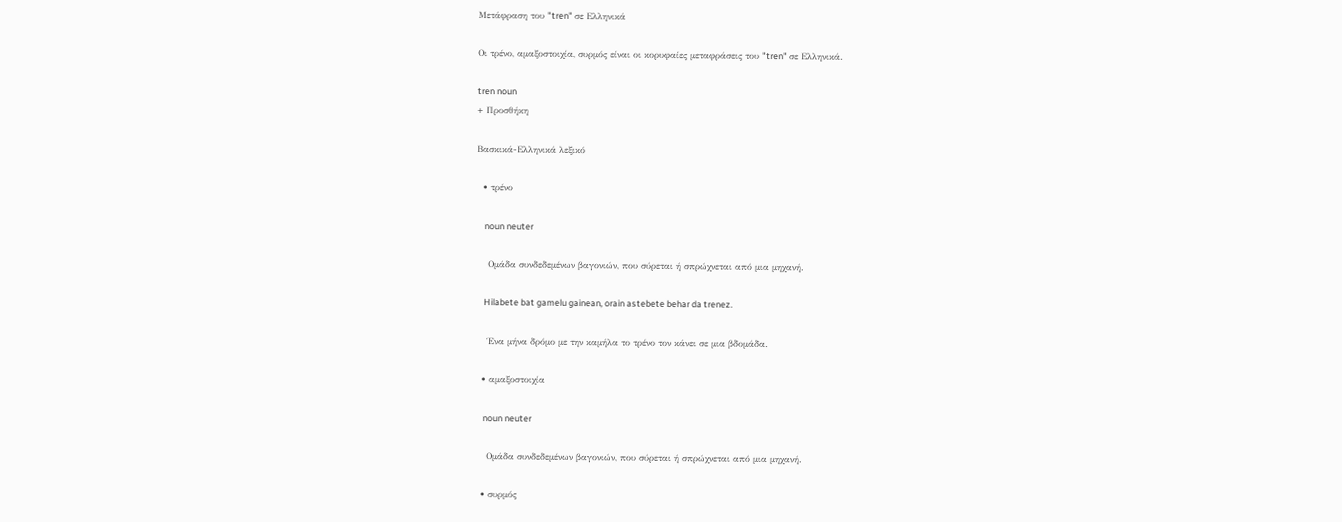Μετάφραση του "tren" σε Ελληνικά

Οι τρένο, αμαξοστοιχία, συρμός είναι οι κορυφαίες μεταφράσεις του "tren" σε Ελληνικά.

tren noun
+ Προσθήκη

Βασκικά-Ελληνικά λεξικό

  • τρένο

    noun neuter

    Ομάδα συνδεδεμένων βαγονιών, που σύρεται ή σπρώχνεται από μια μηχανή.

    Hilabete bat gamelu gainean, orain astebete behar da trenez.

    Ένα μήνα δρόμο με την καμήλα το τρένο τον κάνει σε μια βδομάδα.

  • αμαξοστοιχία

    noun neuter

    Ομάδα συνδεδεμένων βαγονιών, που σύρεται ή σπρώχνεται από μια μηχανή.

  • συρμός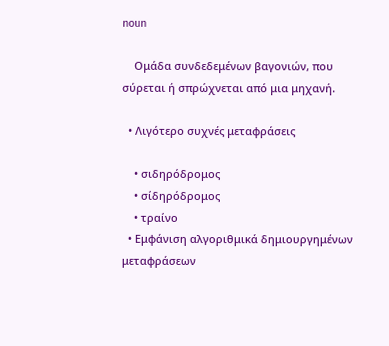noun

    Ομάδα συνδεδεμένων βαγονιών, που σύρεται ή σπρώχνεται από μια μηχανή.

  • Λιγότερο συχνές μεταφράσεις

    • σιδηρόδρομος
    • σίδηρόδρομος
    • τραίνο
  • Εμφάνιση αλγοριθμικά δημιουργημένων μεταφράσεων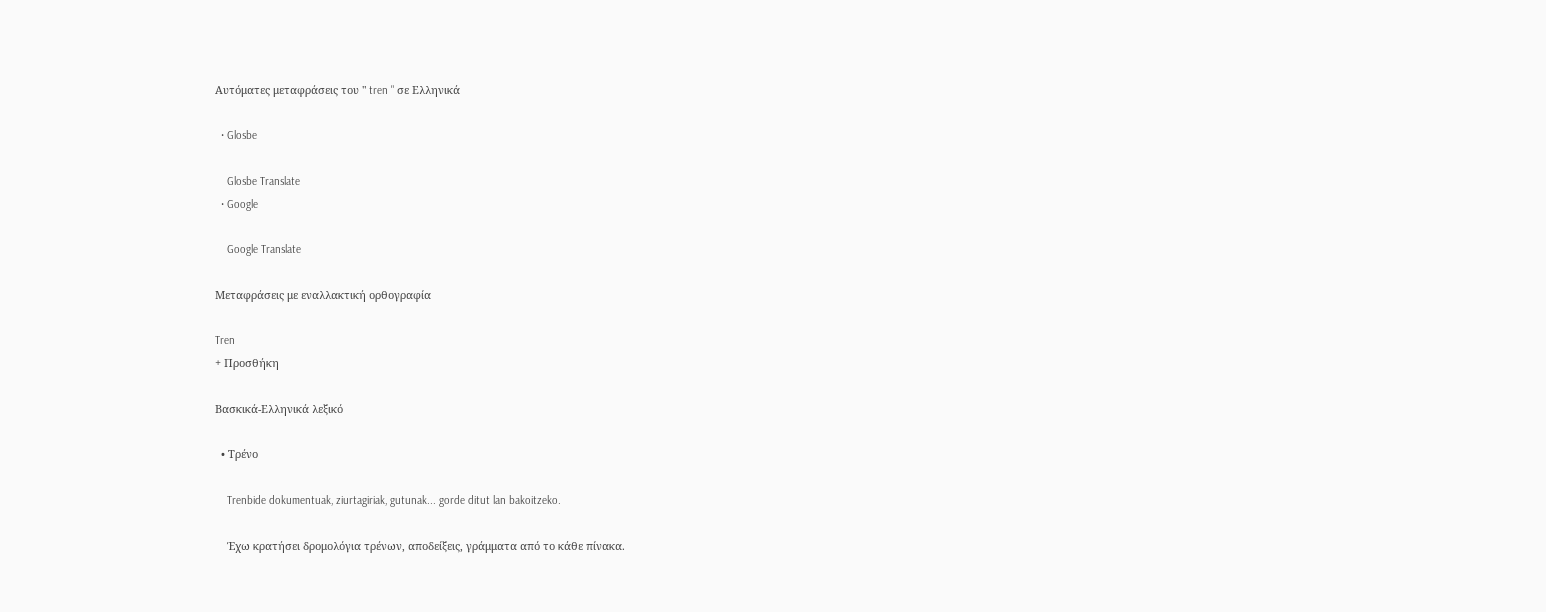Αυτόματες μεταφράσεις του " tren " σε Ελληνικά

  • Glosbe

    Glosbe Translate
  • Google

    Google Translate

Μεταφράσεις με εναλλακτική ορθογραφία

Tren
+ Προσθήκη

Βασκικά-Ελληνικά λεξικό

  • Τρένο

    Trenbide dokumentuak, ziurtagiriak, gutunak... gorde ditut lan bakoitzeko.

    Έχω κρατήσει δρομολόγια τρένων, αποδείξεις, γράμματα από το κάθε πίνακα.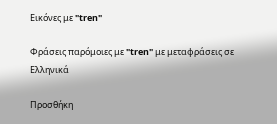Εικόνες με "tren"

Φράσεις παρόμοιες με "tren" με μεταφράσεις σε Ελληνικά

Προσθήκη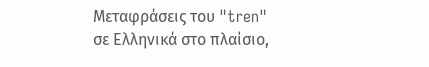Μεταφράσεις του "tren" σε Ελληνικά στο πλαίσιο,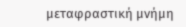μεταφραστική μνήμη